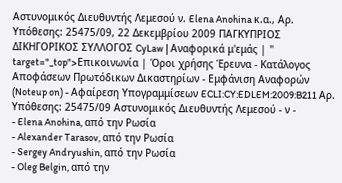Αστυνομικός Διευθυντής Λεμεσού ν. Elena Anohina κ.α., Αρ. Υπόθεσης: 25475/09, 22 Δεκεμβρίου 2009 ΠΑΓΚΥΠΡΙΟΣ ΔΙΚΗΓΟΡΙΚΟΣ ΣΥΛΛΟΓΟΣ CyLaw | Αναφορικά μ'εμάς | " target="_top">Επικοινωνία | Όροι χρήσης Έρευνα - Κατάλογος Αποφάσεων Πρωτόδικων Δικαστηρίων - Εμφάνιση Αναφορών (Noteup on) - Αφαίρεση Υπογραμμίσεων ECLI:CY:EDLEM:2009:B211 Αρ. Υπόθεσης: 25475/09 Αστυνομικός Διευθυντής Λεμεσού - ν -
- Elena Anohina, από την Ρωσία
- Alexander Tarasov, από την Ρωσία
- Sergey Andryushin, από την Ρωσία
- Oleg Belgin, από την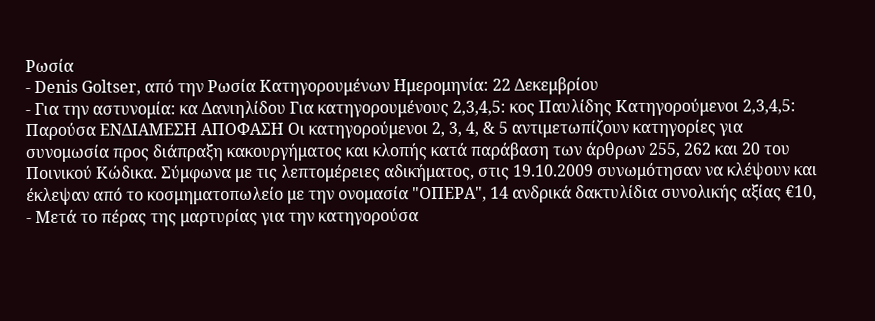Ρωσία
- Denis Goltser, από την Ρωσία Κατηγορουμένων Ημερομηνία: 22 Δεκεμβρίου
- Για την αστυνομία: κα Δανιηλίδου Για κατηγορουμένους 2,3,4,5: κος Παυλίδης Κατηγορούμενοι 2,3,4,5: Παρούσα ΕΝΔΙΑΜΕΣΗ ΑΠΟΦΑΣΗ Οι κατηγορούμενοι 2, 3, 4, & 5 αντιμετωπίζουν κατηγορίες για συνομωσία προς διάπραξη κακουργήματος και κλοπής κατά παράβαση των άρθρων 255, 262 και 20 του Ποινικού Κώδικα. Σύμφωνα με τις λεπτομέρειες αδικήματος, στις 19.10.2009 συνωμότησαν να κλέψουν και έκλεψαν από το κοσμηματοπωλείο με την ονομασία "ΟΠΕΡΑ", 14 ανδρικά δακτυλίδια συνολικής αξίας €10,
- Μετά το πέρας της μαρτυρίας για την κατηγορούσα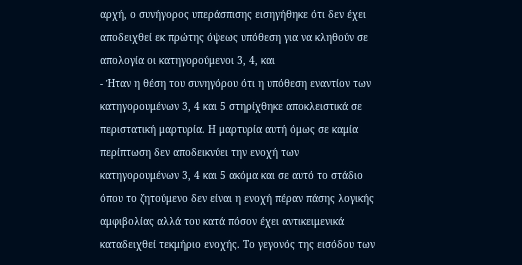αρχή, ο συνήγορος υπεράσπισης εισηγήθηκε ότι δεν έχει αποδειχθεί εκ πρώτης όψεως υπόθεση για να κληθούν σε απολογία οι κατηγορούμενοι 3, 4, και
- Ήταν η θέση του συνηγόρου ότι η υπόθεση εναντίον των κατηγορουμένων 3, 4 και 5 στηρίχθηκε αποκλειστικά σε περιστατική μαρτυρία. Η μαρτυρία αυτή όμως σε καμία περίπτωση δεν αποδεικνύει την ενοχή των κατηγορουμένων 3, 4 και 5 ακόμα και σε αυτό το στάδιο όπου το ζητούμενο δεν είναι η ενοχή πέραν πάσης λογικής αμφιβολίας αλλά του κατά πόσον έχει αντικειμενικά καταδειχθεί τεκμήριο ενοχής. Το γεγονός της εισόδου των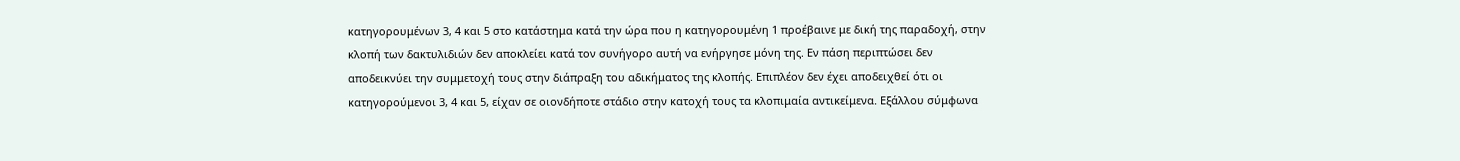κατηγορουμένων 3, 4 και 5 στο κατάστημα κατά την ώρα που η κατηγορουμένη 1 προέβαινε με δική της παραδοχή, στην κλοπή των δακτυλιδιών δεν αποκλείει κατά τον συνήγορο αυτή να ενήργησε μόνη της. Εν πάση περιπτώσει δεν αποδεικνύει την συμμετοχή τους στην διάπραξη του αδικήματος της κλοπής. Επιπλέον δεν έχει αποδειχθεί ότι οι κατηγορούμενοι 3, 4 και 5, είχαν σε οιονδήποτε στάδιο στην κατοχή τους τα κλοπιμαία αντικείμενα. Εξάλλου σύμφωνα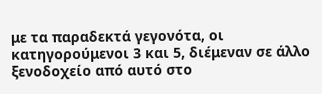με τα παραδεκτά γεγονότα, οι κατηγορούμενοι 3 και 5, διέμεναν σε άλλο ξενοδοχείο από αυτό στο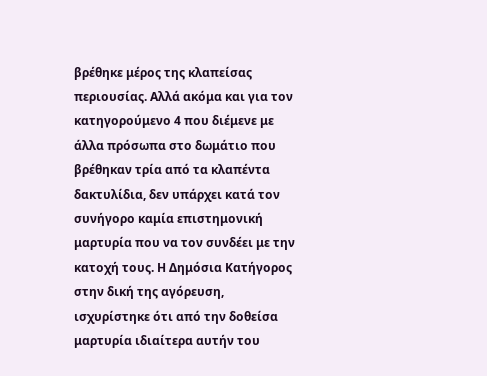βρέθηκε μέρος της κλαπείσας περιουσίας. Αλλά ακόμα και για τον κατηγορούμενο 4 που διέμενε με άλλα πρόσωπα στο δωμάτιο που βρέθηκαν τρία από τα κλαπέντα δακτυλίδια, δεν υπάρχει κατά τον συνήγορο καμία επιστημονική μαρτυρία που να τον συνδέει με την κατοχή τους. Η Δημόσια Κατήγορος στην δική της αγόρευση, ισχυρίστηκε ότι από την δοθείσα μαρτυρία ιδιαίτερα αυτήν του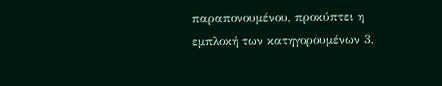παραπονουμένου, προκύπτει η εμπλοκή των κατηγορουμένων 3,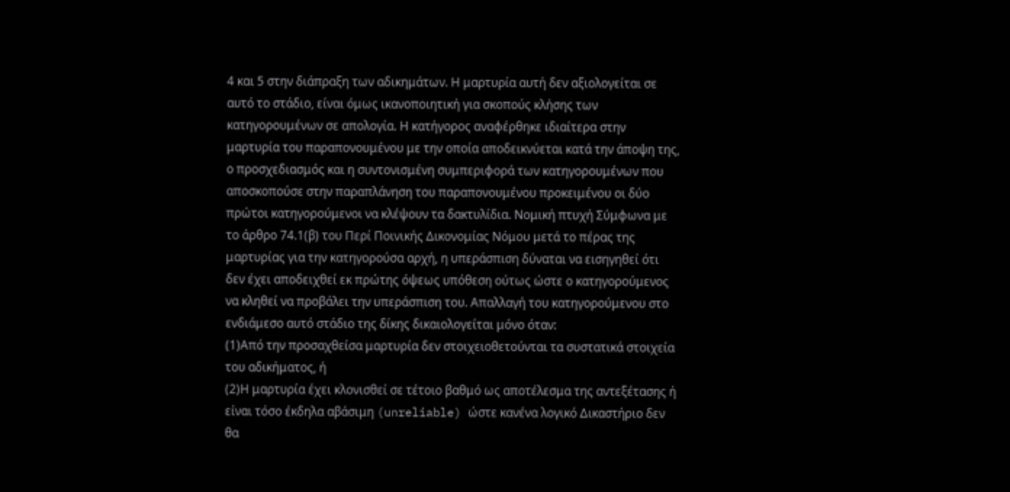4 και 5 στην διάπραξη των αδικημάτων. Η μαρτυρία αυτή δεν αξιολογείται σε αυτό το στάδιο, είναι όμως ικανοποιητική για σκοπούς κλήσης των κατηγορουμένων σε απολογία. Η κατήγορος αναφέρθηκε ιδιαίτερα στην μαρτυρία του παραπονουμένου με την οποία αποδεικνύεται κατά την άποψη της, ο προσχεδιασμός και η συντονισμένη συμπεριφορά των κατηγορουμένων που αποσκοπούσε στην παραπλάνηση του παραπονουμένου προκειμένου οι δύο πρώτοι κατηγορούμενοι να κλέψουν τα δακτυλίδια. Νομική πτυχή Σύμφωνα με το άρθρο 74.1(β) του Περί Ποινικής Δικονομίας Νόμου μετά το πέρας της μαρτυρίας για την κατηγορούσα αρχή, η υπεράσπιση δύναται να εισηγηθεί ότι δεν έχει αποδειχθεί εκ πρώτης όψεως υπόθεση ούτως ώστε ο κατηγορούμενος να κληθεί να προβάλει την υπεράσπιση του. Απαλλαγή του κατηγορούμενου στο ενδιάμεσο αυτό στάδιο της δίκης δικαιολογείται μόνο όταν:
(1)Από την προσαχθείσα μαρτυρία δεν στοιχειοθετούνται τα συστατικά στοιχεία του αδικήματος, ή
(2)Η μαρτυρία έχει κλονισθεί σε τέτοιο βαθμό ως αποτέλεσμα της αντεξέτασης ή είναι τόσο έκδηλα αβάσιμη (unreliable) ώστε κανένα λογικό Δικαστήριο δεν θα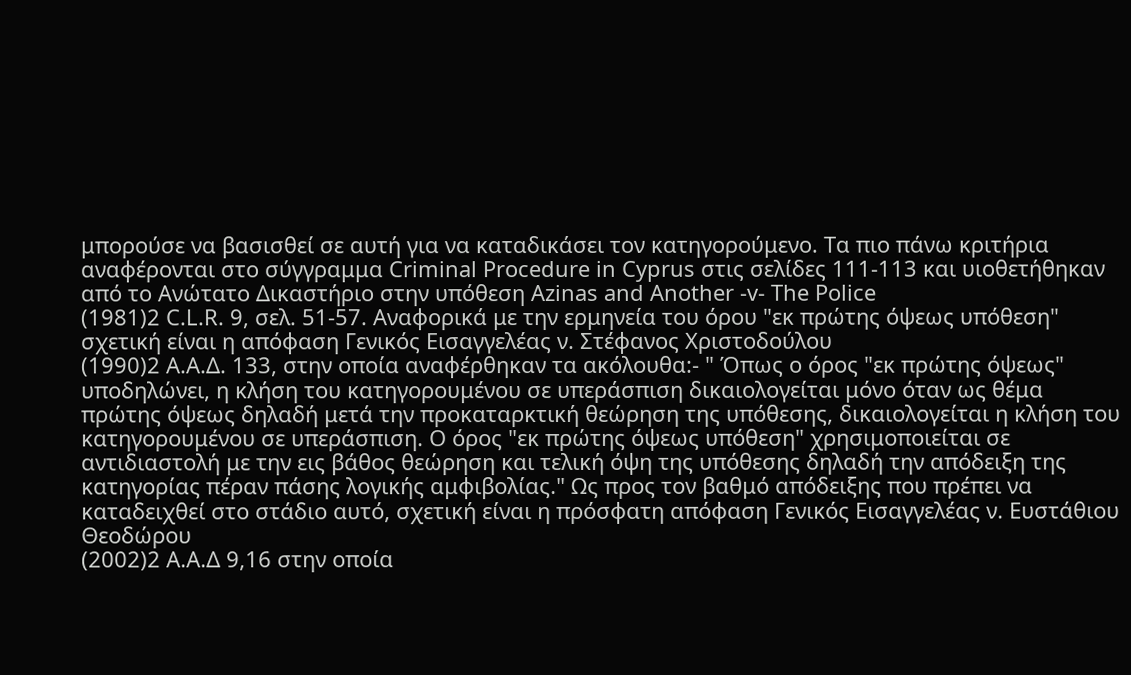μπορούσε να βασισθεί σε αυτή για να καταδικάσει τον κατηγορούμενο. Τα πιο πάνω κριτήρια αναφέρονται στο σύγγραμμα Criminal Procedure in Cyprus στις σελίδες 111-113 και υιοθετήθηκαν από το Ανώτατο Δικαστήριο στην υπόθεση Azinas and Another -v- The Police
(1981)2 C.L.R. 9, σελ. 51-57. Αναφορικά με την ερμηνεία του όρου "εκ πρώτης όψεως υπόθεση" σχετική είναι η απόφαση Γενικός Εισαγγελέας ν. Στέφανος Χριστοδούλου
(1990)2 Α.Α.Δ. 133, στην οποία αναφέρθηκαν τα ακόλουθα:- " Όπως ο όρος "εκ πρώτης όψεως" υποδηλώνει, η κλήση του κατηγορουμένου σε υπεράσπιση δικαιολογείται μόνο όταν ως θέμα πρώτης όψεως δηλαδή μετά την προκαταρκτική θεώρηση της υπόθεσης, δικαιολογείται η κλήση του κατηγορουμένου σε υπεράσπιση. Ο όρος "εκ πρώτης όψεως υπόθεση" χρησιμοποιείται σε αντιδιαστολή με την εις βάθος θεώρηση και τελική όψη της υπόθεσης δηλαδή την απόδειξη της κατηγορίας πέραν πάσης λογικής αμφιβολίας." Ως προς τον βαθμό απόδειξης που πρέπει να καταδειχθεί στο στάδιο αυτό, σχετική είναι η πρόσφατη απόφαση Γενικός Εισαγγελέας ν. Ευστάθιου Θεοδώρου
(2002)2 Α.Α.Δ 9,16 στην οποία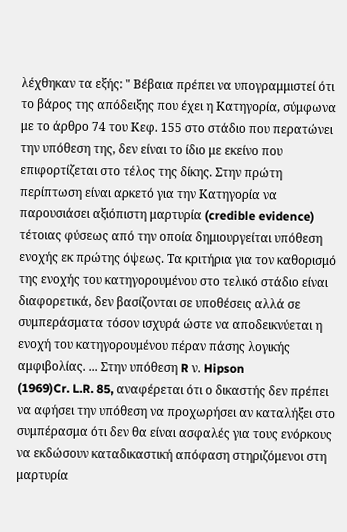λέχθηκαν τα εξής: " Βέβαια πρέπει να υπογραμμιστεί ότι το βάρος της απόδειξης που έχει η Κατηγορία, σύμφωνα με το άρθρο 74 του Κεφ. 155 στο στάδιο που περατώνει την υπόθεση της, δεν είναι το ίδιο με εκείνο που επιφορτίζεται στο τέλος της δίκης. Στην πρώτη περίπτωση είναι αρκετό για την Κατηγορία να παρουσιάσει αξιόπιστη μαρτυρία (credible evidence) τέτοιας φύσεως από την οποία δημιουργείται υπόθεση ενοχής εκ πρώτης όψεως. Τα κριτήρια για τον καθορισμό της ενοχής του κατηγορουμένου στο τελικό στάδιο είναι διαφορετικά, δεν βασίζονται σε υποθέσεις αλλά σε συμπεράσματα τόσον ισχυρά ώστε να αποδεικνύεται η ενοχή του κατηγορουμένου πέραν πάσης λογικής αμφιβολίας. ... Στην υπόθεση R ν. Hipson
(1969)Cr. L.R. 85, αναφέρεται ότι ο δικαστής δεν πρέπει να αφήσει την υπόθεση να προχωρήσει αν καταλήξει στο συμπέρασμα ότι δεν θα είναι ασφαλές για τους ενόρκους να εκδώσουν καταδικαστική απόφαση στηριζόμενοι στη μαρτυρία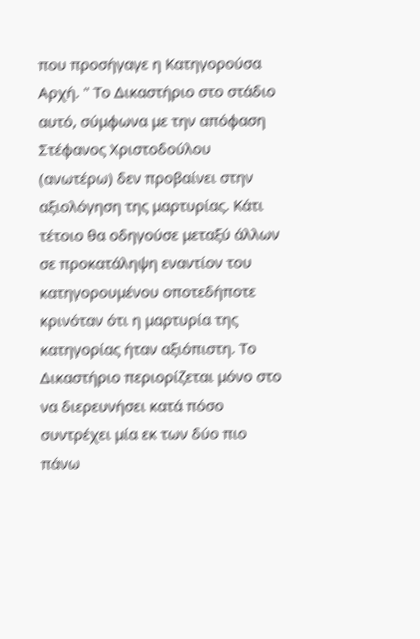που προσήγαγε η Κατηγορούσα Αρχή. " Το Δικαστήριο στο στάδιο αυτό, σύμφωνα με την απόφαση Στέφανος Χριστοδούλου (ανωτέρω) δεν προβαίνει στην αξιολόγηση της μαρτυρίας. Κάτι τέτοιο θα οδηγούσε μεταξύ άλλων σε προκατάληψη εναντίον του κατηγορουμένου οποτεδήποτε κρινόταν ότι η μαρτυρία της κατηγορίας ήταν αξιόπιστη. Το Δικαστήριο περιορίζεται μόνο στο να διερευνήσει κατά πόσο συντρέχει μία εκ των δύο πιο πάνω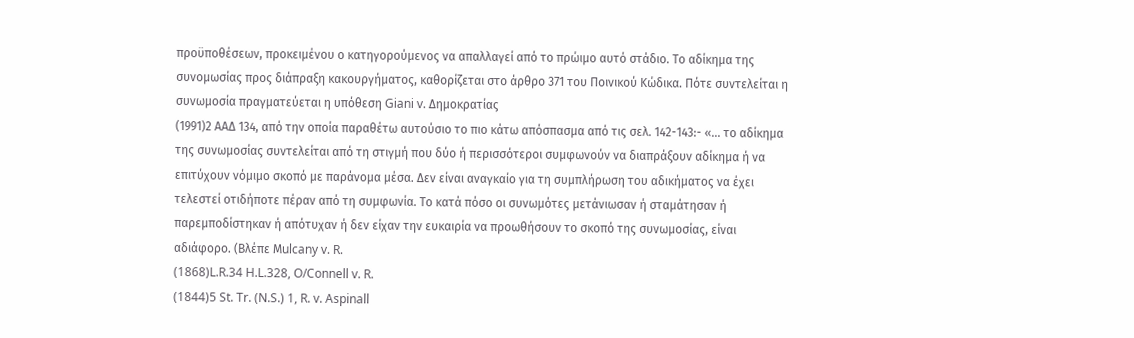προϋποθέσεων, προκειμένου ο κατηγορούμενος να απαλλαγεί από το πρώιμο αυτό στάδιο. Το αδίκημα της συνομωσίας προς διάπραξη κακουργήματος, καθορίζεται στο άρθρο 371 του Ποινικού Κώδικα. Πότε συντελείται η συνωμοσία πραγματεύεται η υπόθεση Giani v. Δημοκρατίας
(1991)2 ΑΑΔ 134, από την οποία παραθέτω αυτούσιο το πιο κάτω απόσπασμα από τις σελ. 142-143:- «... το αδίκημα της συνωμοσίας συντελείται από τη στιγμή που δύο ή περισσότεροι συμφωνούν να διαπράξουν αδίκημα ή να επιτύχουν νόμιμο σκοπό με παράνομα μέσα. Δεν είναι αναγκαίο για τη συμπλήρωση του αδικήματος να έχει τελεστεί οτιδήποτε πέραν από τη συμφωνία. Το κατά πόσο οι συνωμότες μετάνιωσαν ή σταμάτησαν ή παρεμποδίστηκαν ή απότυχαν ή δεν είχαν την ευκαιρία να προωθήσουν το σκοπό της συνωμοσίας, είναι αδιάφορο. (Βλέπε Μulcany v. R.
(1868)L.R.34 H.L.328, O/Connell v. R.
(1844)5 St. Tr. (N.S.) 1, R. v. Aspinall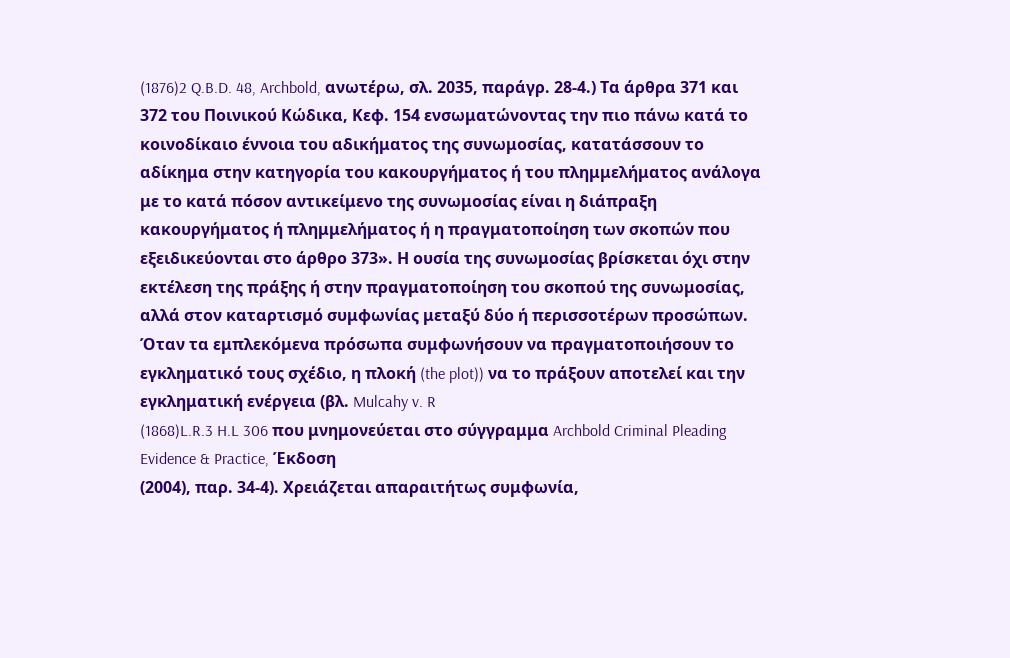(1876)2 Q.B.D. 48, Archbold, ανωτέρω, σλ. 2035, παράγρ. 28-4.) Τα άρθρα 371 και 372 του Ποινικού Κώδικα, Κεφ. 154 ενσωματώνοντας την πιο πάνω κατά το κοινοδίκαιο έννοια του αδικήματος της συνωμοσίας, κατατάσσουν το αδίκημα στην κατηγορία του κακουργήματος ή του πλημμελήματος ανάλογα με το κατά πόσον αντικείμενο της συνωμοσίας είναι η διάπραξη κακουργήματος ή πλημμελήματος ή η πραγματοποίηση των σκοπών που εξειδικεύονται στο άρθρο 373». Η ουσία της συνωμοσίας βρίσκεται όχι στην εκτέλεση της πράξης ή στην πραγματοποίηση του σκοπού της συνωμοσίας, αλλά στον καταρτισμό συμφωνίας μεταξύ δύο ή περισσοτέρων προσώπων. Όταν τα εμπλεκόμενα πρόσωπα συμφωνήσουν να πραγματοποιήσουν το εγκληματικό τους σχέδιο, η πλοκή (the plot)) να το πράξουν αποτελεί και την εγκληματική ενέργεια (βλ. Mulcahy v. R
(1868)L.R.3 H.L 306 που μνημονεύεται στο σύγγραμμα Archbold Criminal Pleading Evidence & Practice, Έκδοση
(2004), παρ. 34-4). Χρειάζεται απαραιτήτως συμφωνία,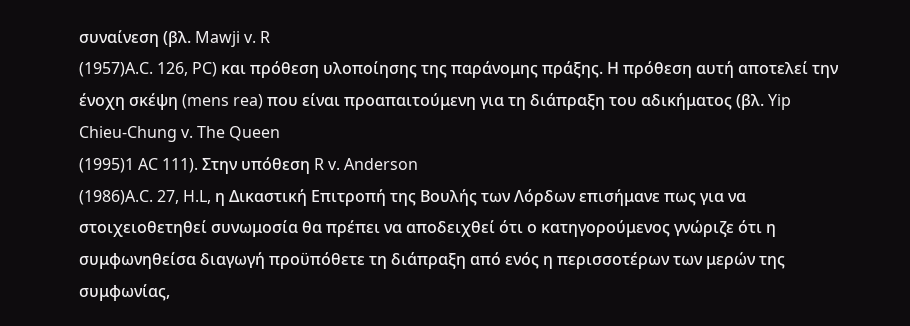συναίνεση (βλ. Mawji v. R
(1957)A.C. 126, PC) και πρόθεση υλοποίησης της παράνομης πράξης. Η πρόθεση αυτή αποτελεί την ένοχη σκέψη (mens rea) που είναι προαπαιτούμενη για τη διάπραξη του αδικήματος (βλ. Yip Chieu-Chung v. The Queen
(1995)1 AC 111). Στην υπόθεση R v. Anderson
(1986)A.C. 27, H.L, η Δικαστική Επιτροπή της Βουλής των Λόρδων επισήμανε πως για να στοιχειοθετηθεί συνωμοσία θα πρέπει να αποδειχθεί ότι ο κατηγορούμενος γνώριζε ότι η συμφωνηθείσα διαγωγή προϋπόθετε τη διάπραξη από ενός η περισσοτέρων των μερών της συμφωνίας,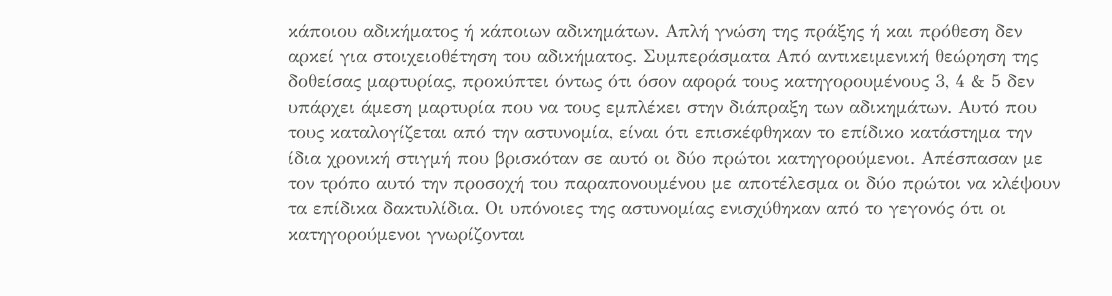κάποιου αδικήματος ή κάποιων αδικημάτων. Απλή γνώση της πράξης ή και πρόθεση δεν αρκεί για στοιχειοθέτηση του αδικήματος. Συμπεράσματα Από αντικειμενική θεώρηση της δοθείσας μαρτυρίας, προκύπτει όντως ότι όσον αφορά τους κατηγορουμένους 3, 4 & 5 δεν υπάρχει άμεση μαρτυρία που να τους εμπλέκει στην διάπραξη των αδικημάτων. Αυτό που τους καταλογίζεται από την αστυνομία, είναι ότι επισκέφθηκαν το επίδικο κατάστημα την ίδια χρονική στιγμή που βρισκόταν σε αυτό οι δύο πρώτοι κατηγορούμενοι. Απέσπασαν με τον τρόπο αυτό την προσοχή του παραπονουμένου με αποτέλεσμα οι δύο πρώτοι να κλέψουν τα επίδικα δακτυλίδια. Οι υπόνοιες της αστυνομίας ενισχύθηκαν από το γεγονός ότι οι κατηγορούμενοι γνωρίζονται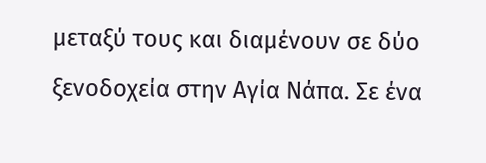μεταξύ τους και διαμένουν σε δύο ξενοδοχεία στην Αγία Νάπα. Σε ένα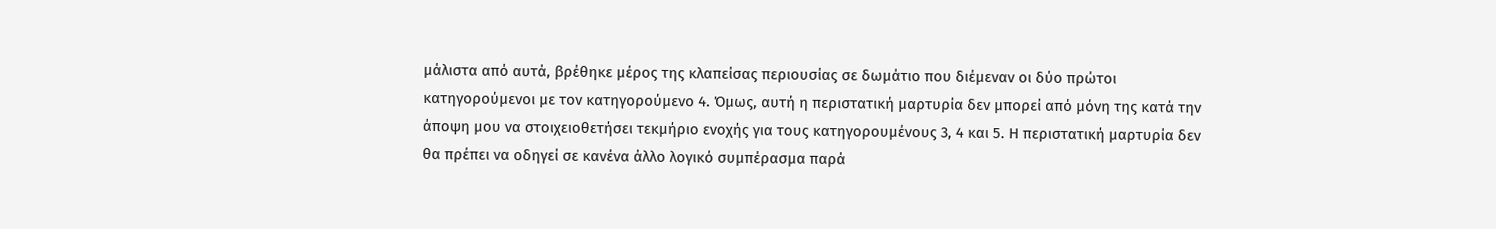μάλιστα από αυτά, βρέθηκε μέρος της κλαπείσας περιουσίας σε δωμάτιο που διέμεναν οι δύο πρώτοι κατηγορούμενοι με τον κατηγορούμενο 4. Όμως, αυτή η περιστατική μαρτυρία δεν μπορεί από μόνη της κατά την άποψη μου να στοιχειοθετήσει τεκμήριο ενοχής για τους κατηγορουμένους 3, 4 και 5. Η περιστατική μαρτυρία δεν θα πρέπει να οδηγεί σε κανένα άλλο λογικό συμπέρασμα παρά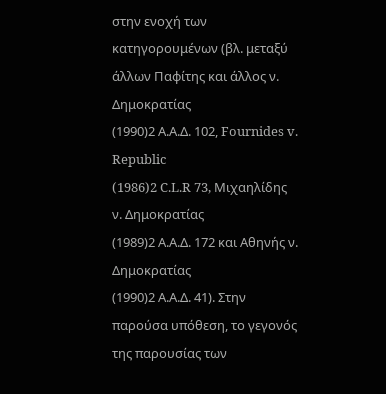στην ενοχή των κατηγορουμένων (βλ. μεταξύ άλλων Παφίτης και άλλος ν. Δημοκρατίας
(1990)2 Α.Α.Δ. 102, Fournides v. Republic
(1986)2 C.L.R 73, Μιχαηλίδης ν. Δημοκρατίας
(1989)2 Α.Α.Δ. 172 και Αθηνής ν. Δημοκρατίας
(1990)2 Α.Α.Δ. 41). Στην παρούσα υπόθεση, το γεγονός της παρουσίας των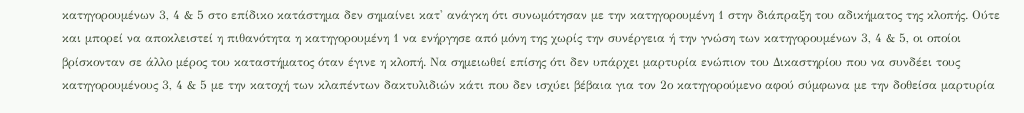κατηγορουμένων 3, 4 & 5 στο επίδικο κατάστημα δεν σημαίνει κατ' ανάγκη ότι συνωμότησαν με την κατηγορουμένη 1 στην διάπραξη του αδικήματος της κλοπής. Ούτε και μπορεί να αποκλειστεί η πιθανότητα η κατηγορουμένη 1 να ενήργησε από μόνη της χωρίς την συνέργεια ή την γνώση των κατηγορουμένων 3, 4 & 5, οι οποίοι βρίσκονταν σε άλλο μέρος του καταστήματος όταν έγινε η κλοπή. Να σημειωθεί επίσης ότι δεν υπάρχει μαρτυρία ενώπιον του Δικαστηρίου που να συνδέει τους κατηγορουμένους 3, 4 & 5 με την κατοχή των κλαπέντων δακτυλιδιών κάτι που δεν ισχύει βέβαια για τον 2ο κατηγορούμενο αφού σύμφωνα με την δοθείσα μαρτυρία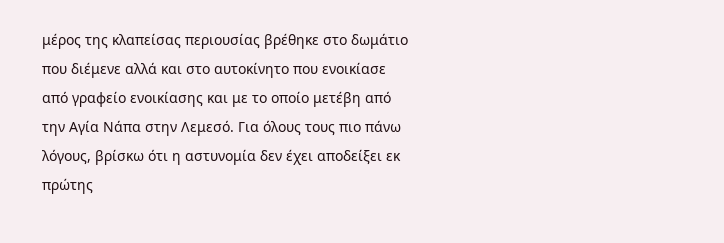μέρος της κλαπείσας περιουσίας βρέθηκε στο δωμάτιο που διέμενε αλλά και στο αυτοκίνητο που ενοικίασε από γραφείο ενοικίασης και με το οποίο μετέβη από την Αγία Νάπα στην Λεμεσό. Για όλους τους πιο πάνω λόγους, βρίσκω ότι η αστυνομία δεν έχει αποδείξει εκ πρώτης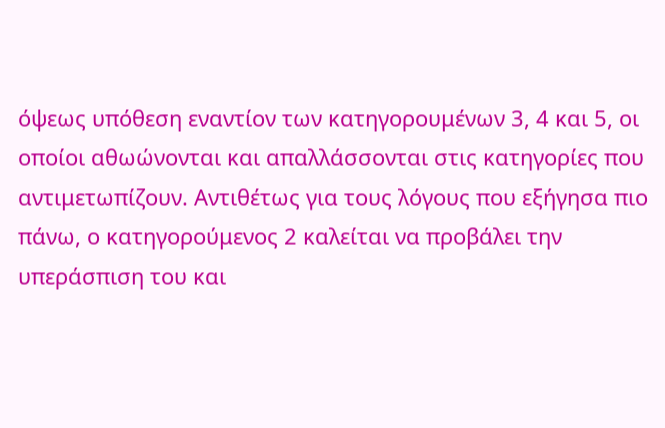όψεως υπόθεση εναντίον των κατηγορουμένων 3, 4 και 5, οι οποίοι αθωώνονται και απαλλάσσονται στις κατηγορίες που αντιμετωπίζουν. Αντιθέτως για τους λόγους που εξήγησα πιο πάνω, ο κατηγορούμενος 2 καλείται να προβάλει την υπεράσπιση του και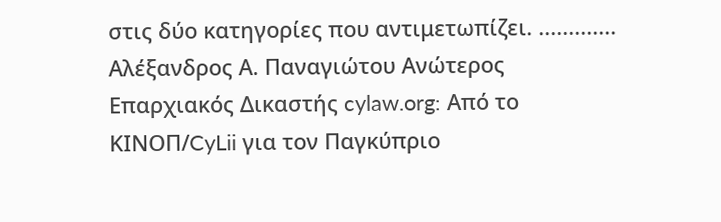στις δύο κατηγορίες που αντιμετωπίζει. ............. Αλέξανδρος Α. Παναγιώτου Ανώτερος Επαρχιακός Δικαστής cylaw.org: Από το ΚΙΝOΠ/CyLii για τον Παγκύπριο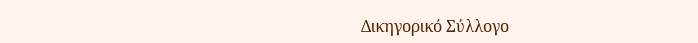Δικηγορικό Σύλλογο